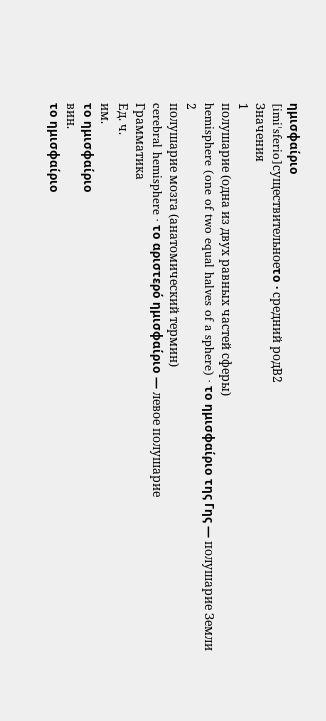ημισφαίριο
[imiˈsferio]существительноеτο · средний родB2
Значения
1
полушарие (одна из двух равных частей сферы)
hemisphere (one of two equal halves of a sphere) · το ημισφαίριο της Γης — полушарие Земли
2
полушарие мозга (анатомический термин)
cerebral hemisphere · το αριστερό ημισφαίριο — левое полушарие
Грамматика
Ед. ч.
им.
το ημισφαίριο
вин.
το ημισφαίριο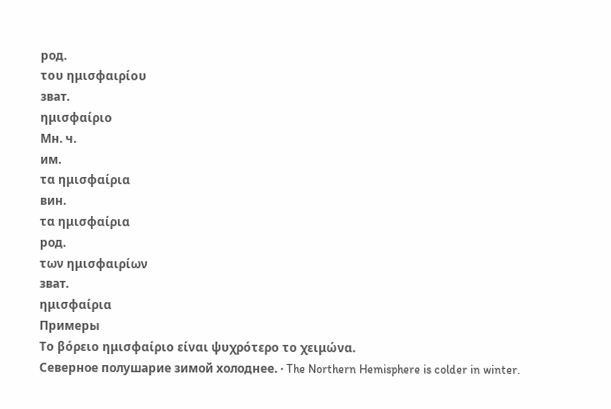род.
του ημισφαιρίου
зват.
ημισφαίριο
Мн. ч.
им.
τα ημισφαίρια
вин.
τα ημισφαίρια
род.
των ημισφαιρίων
зват.
ημισφαίρια
Примеры
Το βόρειο ημισφαίριο είναι ψυχρότερο το χειμώνα.
Северное полушарие зимой холоднее. · The Northern Hemisphere is colder in winter.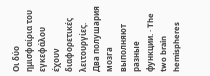Οι δύο ημισφαίρια του εγκεφάλου έχουν διαφορετικές λειτουργίες.
Два полушария мозга выполняют разные функции. · The two brain hemispheres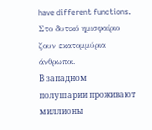have different functions.
Στο δυτικό ημισφαίριο ζουν εκατομμύρια άνθρωποι.
В западном полушарии проживают миллионы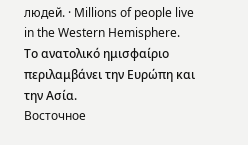людей. · Millions of people live in the Western Hemisphere.
Το ανατολικό ημισφαίριο περιλαμβάνει την Ευρώπη και την Ασία.
Восточное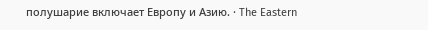полушарие включает Европу и Азию. · The Eastern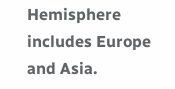Hemisphere includes Europe and Asia.